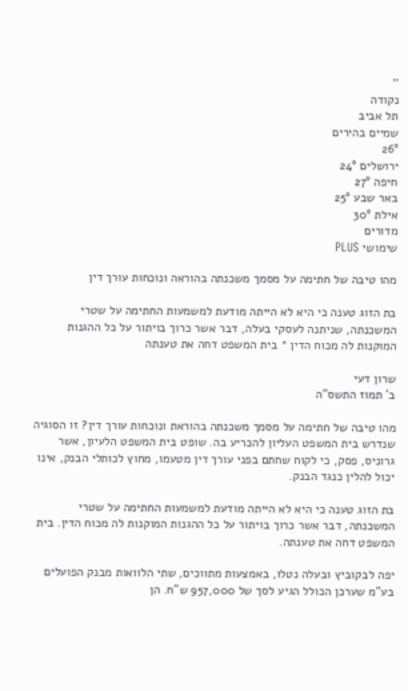''
נקודה
תל אביב
שמיים בהירים
26°
ירושלים 24°
חיפה 27°
באר שבע 25°
אילת 30°
מדורים
שימושי PLUS

מהו טיבה של חתימה על מסמך משכנתה בהוראה ונוכחות עורך דין

בת הזוג טענה כי היא לא הייתה מודעת למשמעות החתימה על שטרי המשכנתה, שניתנה לעסקי בעלה, דבר אשר כרוך בויתור על כל ההגנות המוקנות לה מכוח הדין * בית המשפט דחה את טענתה

שרון דעי
ב' תמוז התשס"ה

מהו טיבה של חתימה על מסמך משכנתה בהוראת ונוכחות עורך דין? זו הסוגיה שנדרש בית המשפט העליון להכריע בה. שופט בית המשפט הלעיון, אשר גרוניס, פסק, כי לקוח שחתם בפני עורך דין מטעמו, מחוץ לכותלי הבנק, אינו יכול להלין כנגד הבנק.

בת הזוג טענה כי היא לא הייתה מודעת למשמעות החתימה על שטרי המשכנתה, דבר אשר כרוך בויתור על כל ההגנות המוקנות לה מכוח הדין. בית המשפט דחה את טענתה.

יפה לבקוביץ ובעלה נטלו, באמצעות מתווכים, שתי הלוואות מבנק הפועלים בע"מ שערכן הכולל הגיע לסך של 957,000 ש"ח. הן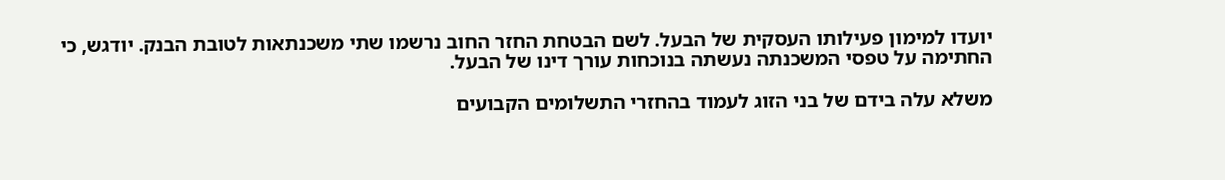יועדו למימון פעילותו העסקית של הבעל. לשם הבטחת החזר החוב נרשמו שתי משכנתאות לטובת הבנק. יודגש, כי החתימה על טפסי המשכנתה נעשתה בנוכחות עורך דינו של הבעל.

משלא עלה בידם של בני הזוג לעמוד בהחזרי התשלומים הקבועים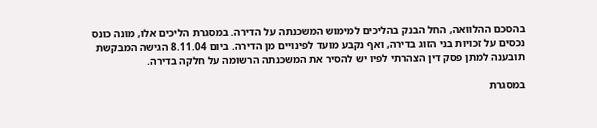בהסכם ההלוואה, החל הבנק בהליכים למימוש המשכנתה על הדירה. במסגרת הליכים אלו, מונה כונס נכסים על זכויות בני הזוג בדירה, ואף נקבע מועד לפינויים מן הדירה. ביום 8.11.04 הגישה המבקשת תובענה למתן פסק דין הצהרתי לפיו יש להסיר את המשכנתה הרשומה על חלקה בדירה.

במסגרת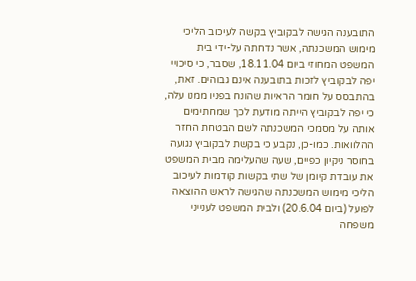התובענה הגישה לבקוביץ בקשה לעיכוב הליכי מימוש המשכנתה, אשר נדחתה על-ידי בית המשפט המחוזי ביום 18.11.04, שסבר, כי סיכויי יפה לבקוביץ לזכות בתובענה אינם גבוהים. זאת, בהתבסס על חומר הראיות שהונח בפניו ממנו עלה, כי יפה לבקוביץ הייתה מודעת לכך שמחתימים אותה על מסמכי המשכנתה לשם הבטחת החזר ההלוואות. כמו-כן, נקבע כי בקשת לבקוביץ נגועה בחוסר ניקיון כפיים, שעה שהעלימה מבית המשפט את עובדת קיומן של שתי בקשות קודמות לעיכוב הליכי מימוש המשכנתה שהגישה לראש ההוצאה לפועל (ביום 20.6.04) ולבית המשפט לענייני משפחה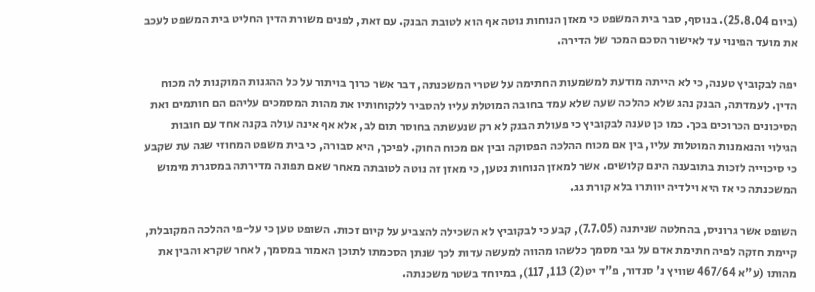(ביום 25.8.04). בנוסף, סבר בית המשפט כי מאזן הנוחות נוטה אף הוא לטובת הבנק. עם זאת, לפנים משורת הדין החליט בית המשפט לעכב את מועד הפינוי עד לאישור הסכם המכר של הדירה.

יפה לבקוביץ טענה, כי לא הייתה מודעת למשמעות החתימה על שטרי המשכנתה, דבר אשר כרוך בויתור על כל ההגנות המוקנות לה מכוח הדין. לעמדתה, הבנק נהג שלא כהלכה שעה שלא עמד בחובה המוטלת עליו להסביר ללקוחותיו את מהות המסמכים עליהם הם חותמים ואת הסיכונים הכרוכים בכך. כמו כן טענה לבקוביץ כי פעולת הבנק לא רק שנעשתה בחוסר תום לב, אלא אף אינה עולה בקנה אחד עם חובות הגילוי והנאמנות המוטלות עליו, בין אם מכוח ההלכה הפסוקה ובין אם מכוח החוק. לפיכך, היא סבורה, כי בית משפט המחוזי שגה עת שקבע כי סיכוייה לזכות בתובענה הינם קלושים. אשר למאזן הנוחות נטען, כי מאזן זה נוטה לטובתה מאחר שאם תפונה מדירתה במסגרת מימוש המשכנתה כי אז היא וילדיה יוותרו בלא קורת גג.

השופט אשר גרוניס, בהחלטה שניתנה (7.7.05), קבע כי לבקוביץ לא השכילה להצביע על קיום זכות. השופט טען כי על-פי ההלכה המקובלת, קיימת חזקה לפיה חתימת אדם על גבי מסמך כלשהו מהווה למעשה עדות לכך שנתן הסכמתו לתוכן האמור במסמך, לאחר שקרא והבין את מהותו (ע"א 467/64 שוויץ נ' סנדור, פ"ד יט(2) 113, 117), במיוחד בשטר משכנתה.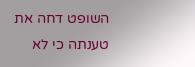השופט דחה את טענתה כי לא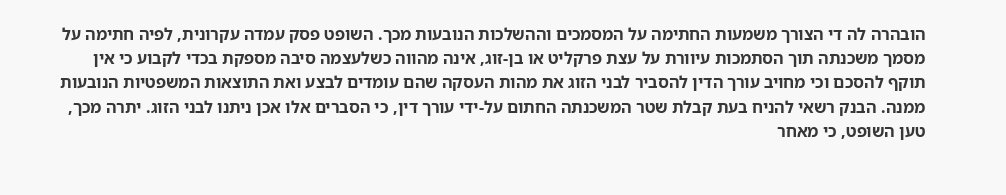הובהרה לה די הצורך משמעות החתימה על המסמכים וההשלכות הנובעות מכך. השופט פסק עמדה עקרונית, לפיה חתימה על מסמך משכנתה תוך הסתמכות עיוורת על עצת פרקליט או בן-זוג, אינה מהווה כשלעצמה סיבה מספקת בכדי לקבוע כי אין תוקף להסכם וכי מחויב עורך הדין להסביר לבני הזוג את מהות העסקה שהם עומדים לבצע ואת התוצאות המשפטיות הנובעות ממנה. הבנק רשאי להניח בעת קבלת שטר המשכנתה החתום על-ידי עורך דין, כי הסברים אלו אכן ניתנו לבני הזוג. יתרה מכך, טען השופט, כי מאחר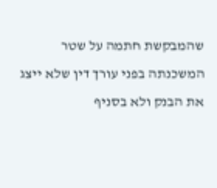שהמבקשת חתמה על שטר המשכנתה בפני עורך דין שלא ייצג את הבנק ולא בסניף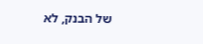של הבנק, לא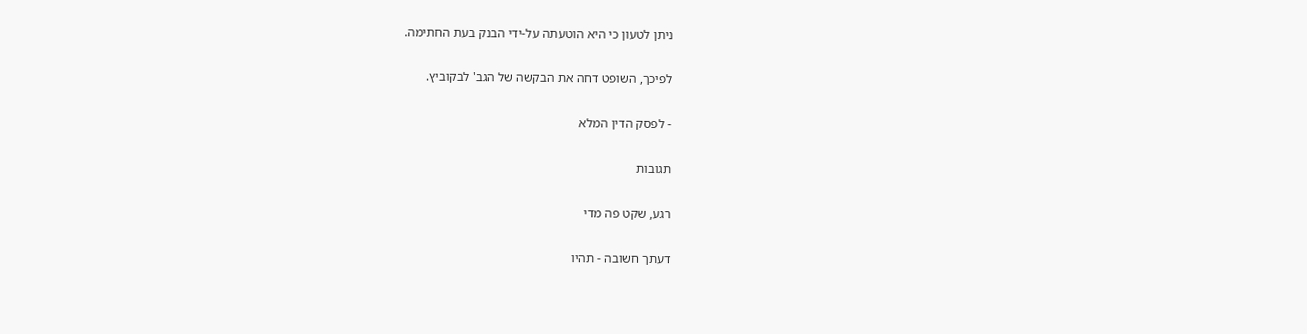ניתן לטעון כי היא הוטעתה על-ידי הבנק בעת החתימה.

לפיכך, השופט דחה את הבקשה של הגב' לבקוביץ.

- לפסק הדין המלא

תגובות

רגע, שקט פה מדי

דעתך חשובה - תהיו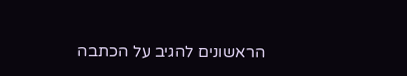הראשונים להגיב על הכתבה